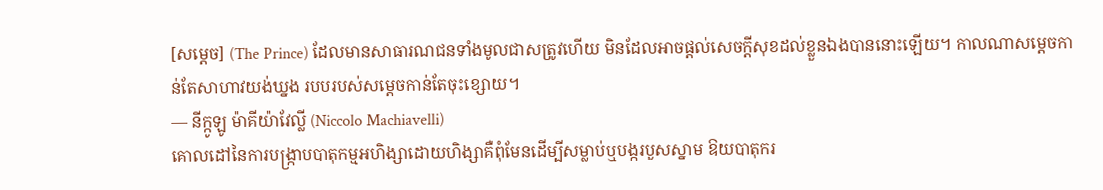[សម្តេច] (The Prince) ដែលមានសាធារណជនទាំងមូលជាសត្រូវហើយ មិនដែលអាចផ្តល់សេចក្តីសុខដល់ខ្លួនឯងបាននោះឡើយ។ កាលណាសម្តេចកាន់តែសាហាវយង់ឃ្នង របបរបស់សម្តេចកាន់តែចុះខ្សោយ។
— នីក្កូឡូ ម៉ាគីយ៉ាវែលី្ល (Niccolo Machiavelli)
គោលដៅនៃការបង្រ្កាបបាតុកម្មអហិង្សាដោយហិង្សាគឺពុំមែនដើម្បីសម្លាប់ឬបង្ករបួសស្នាម ឱយបាតុករ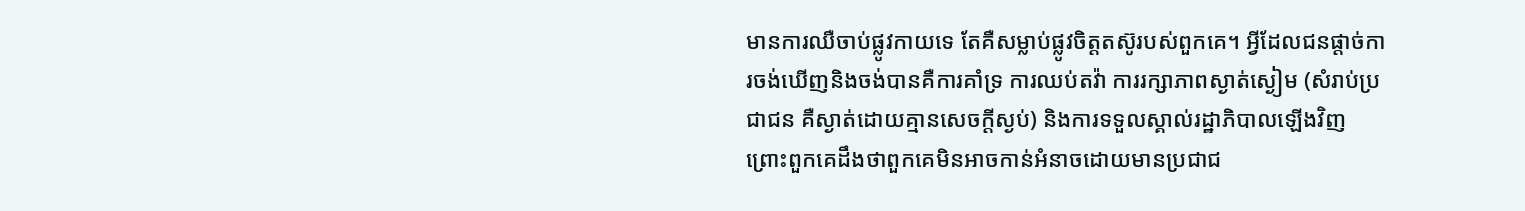មានការឈឺចាប់ផ្លូវកាយទេ តែគឺសម្លាប់ផ្លូវចិត្តតស៊ូរបស់ពួកគេ។ អ្វីដែលជនផ្តាច់ការចង់ឃើញនិងចង់បានគឺការគាំទ្រ ការឈប់តវ៉ា ការរក្សាភាពស្ងាត់ស្ងៀម (សំរាប់ប្រជាជន គឺស្ងាត់ដោយគ្មានសេចក្តីស្ងប់) និងការទទួលស្គាល់រដ្ឋាភិបាលឡើងវិញ ព្រោះពួកគេដឹងថាពួកគេមិនអាចកាន់អំនាចដោយមានប្រជាជ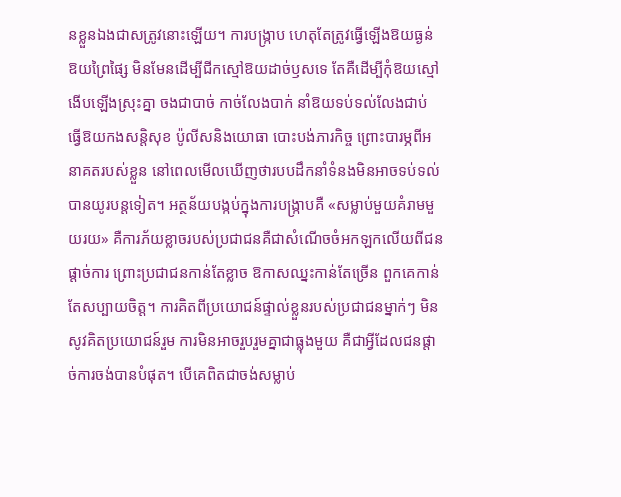នខ្លួនឯងជាសត្រូវនោះឡើយ។ ការបង្ក្រាប ហេតុតែត្រូវធ្វើឡើងឱយធ្ងន់ ឱយព្រៃផ្សៃ មិនមែនដើម្បីជីកស្មៅឱយដាច់ឫសទេ តែគឺដើម្បីកុំឱយស្មៅងើបឡើងស្រុះគ្នា ចងជាបាច់ កាច់លែងបាក់ នាំឱយទប់ទល់លែងជាប់ ធ្វើឱយកងសន្តិសុខ ប៉ូលីសនិងយោធា បោះបង់ភារកិច្ច ព្រោះបារម្ភពីអនាគតរបស់ខ្លួន នៅពេលមើលឃើញថារបបដឹកនាំទំនងមិនអាចទប់ទល់បានយូរបន្តទៀត។ អត្ថន័យបង្កប់ក្នុងការបង្ក្រាបគឺ «សម្លាប់មួយគំរាមមួយរយ» គឺការភ័យខ្លាចរបស់ប្រជាជនគឺជាសំណើចចំអកឡកលើយពីជនផ្តាច់ការ ព្រោះប្រជាជនកាន់តែខ្លាច ឱកាសឈ្នះកាន់តែច្រើន ពួកគេកាន់តែសប្បាយចិត្ត។ ការគិតពីប្រយោជន៍ផ្ទាល់ខ្លួនរបស់ប្រជាជនម្នាក់ៗ មិនសូវគិតប្រយោជន៍រួម ការមិនអាចរួបរួមគ្នាជាធ្លុងមួយ គឺជាអ្វីដែលជនផ្តាច់ការចង់បានបំផុត។ បើគេពិតជាចង់សម្លាប់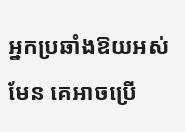អ្នកប្រឆាំងឱយអស់មែន គេអាចប្រើ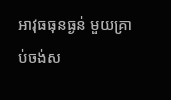អាវុធធុនធ្ងន់ មួយគ្រាប់ចង់ស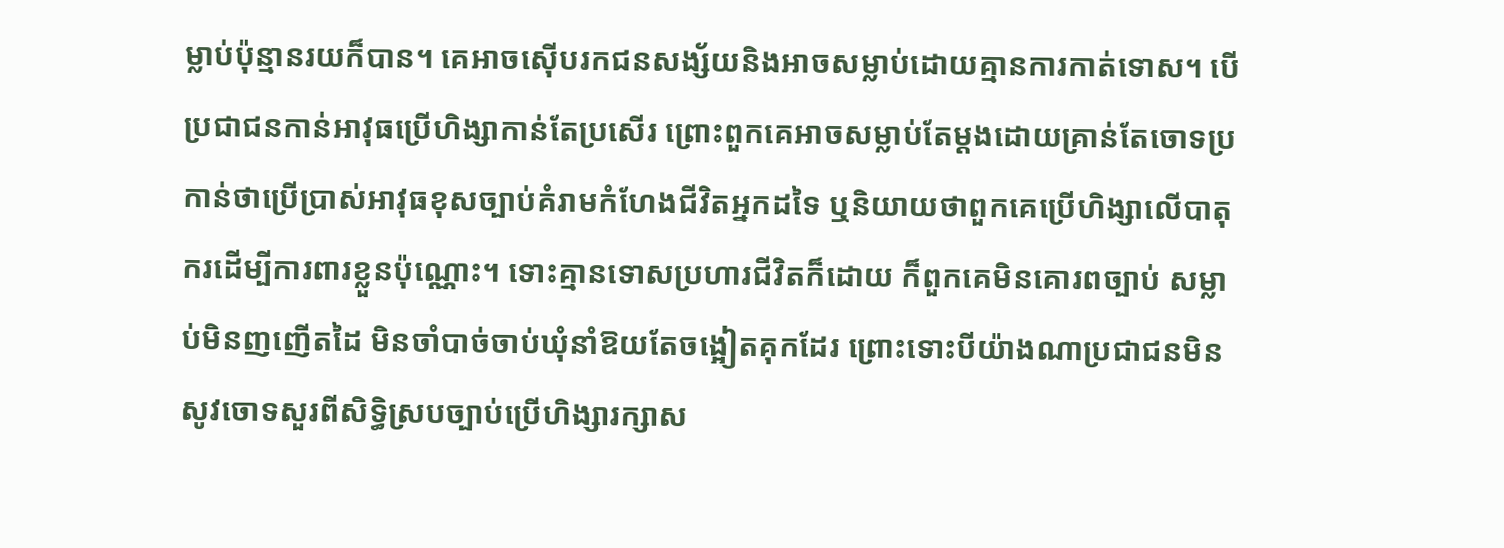ម្លាប់ប៉ុន្មានរយក៏បាន។ គេអាចស៊ើបរកជនសង្ស័យនិងអាចសម្លាប់ដោយគ្មានការកាត់ទោស។ បើប្រជាជនកាន់អាវុធប្រើហិង្សាកាន់តែប្រសើរ ព្រោះពួកគេអាចសម្លាប់តែម្តងដោយគ្រាន់តែចោទប្រកាន់ថាប្រើប្រាស់អាវុធខុសច្បាប់គំរាមកំហែងជីវិតអ្នកដទៃ ឬនិយាយថាពួកគេប្រើហិង្សាលើបាតុករដើម្បីការពារខ្លួនប៉ុណ្ណោះ។ ទោះគ្មានទោសប្រហារជីវិតក៏ដោយ ក៏ពួកគេមិនគោរពច្បាប់ សម្លាប់មិនញញើតដៃ មិនចាំបាច់ចាប់ឃុំនាំឱយតែចង្អៀតគុកដែរ ព្រោះទោះបីយ៉ាងណាប្រជាជនមិនសូវចោទសួរពីសិទ្ធិស្របច្បាប់ប្រើហិង្សារក្សាស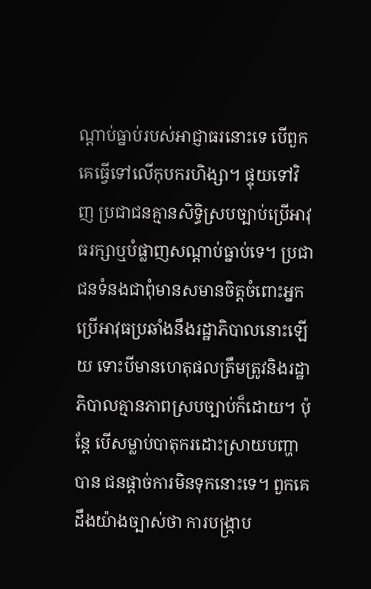ណ្តាប់ធ្នាប់របស់អាជ្ញាធរនោះទេ បើពួកគេធ្វើទៅលើកុបករហិង្សា។ ផ្ទុយទៅវិញ ប្រជាជនគ្មានសិទ្ធិស្របច្បាប់ប្រើអាវុធរក្សាឬបំផ្លាញសណ្តាប់ធ្នាប់ទេ។ ប្រជាជនទំនងជាពុំមានសមានចិត្តចំពោះអ្នកប្រើអាវុធប្រឆាំងនឹងរដ្ឋាភិបាលនោះឡើយ ទោះបីមានហេតុផលត្រឹមត្រូវនិងរដ្ឋាភិបាលគ្មានភាពស្របច្បាប់ក៏ដោយ។ ប៉ុន្តែ បើសម្លាប់បាតុករដោះស្រាយបញ្ហាបាន ជនផ្តាច់ការមិនទុកនោះទេ។ ពួកគេដឹងយ៉ាងច្បាស់ថា ការបង្ក្រាប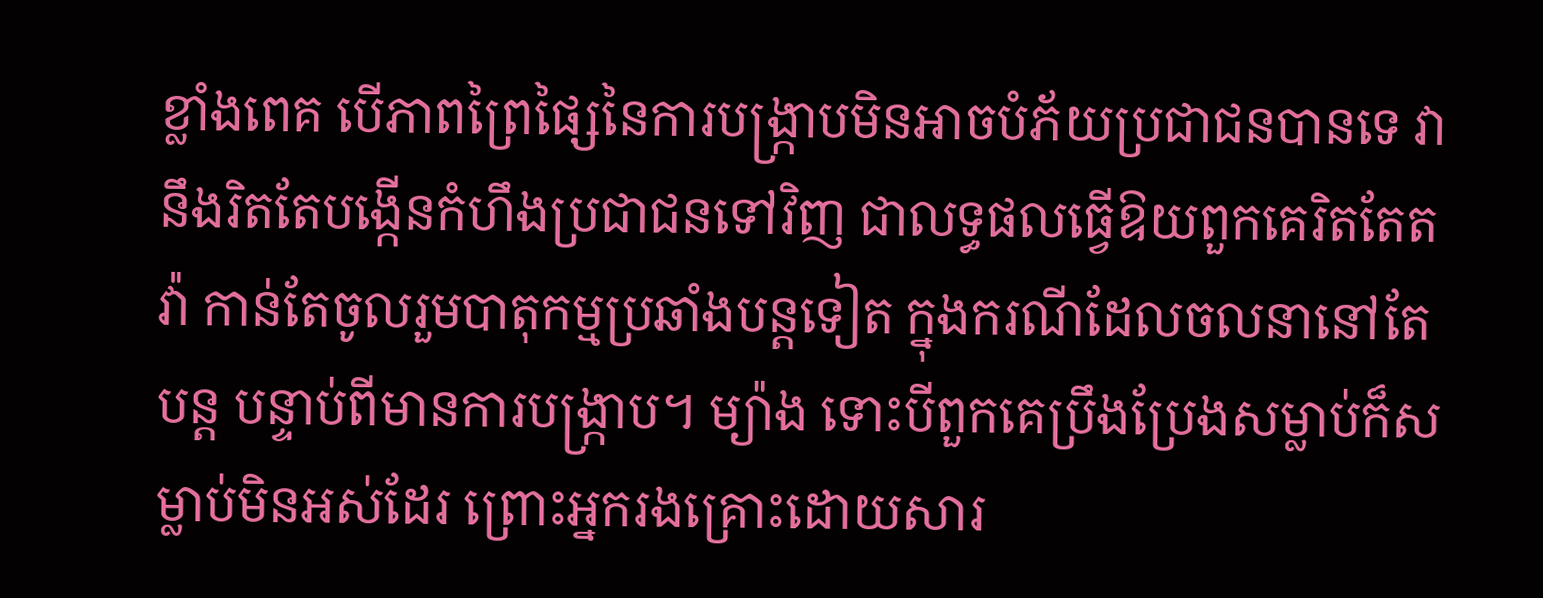ខ្លាំងពេគ បើភាពព្រៃផ្សៃនៃការបង្ក្រាបមិនអាចបំភ័យប្រជាជនបានទេ វានឹងរិតតែបង្កើនកំហឹងប្រជាជនទៅវិញ ជាលទ្ធផលធ្វើឱយពួកគេរិតតែតវ៉ា កាន់តែចូលរួមបាតុកម្មប្រឆាំងបន្តទៀត ក្នុងករណីដែលចលនានៅតែបន្ត បន្ទាប់ពីមានការបង្ក្រាប។ ម្យ៉ាង ទោះបីពួកគេប្រឹងប្រែងសម្លាប់ក៏សម្លាប់មិនអស់ដែរ ព្រោះអ្នករងគ្រោះដោយសារ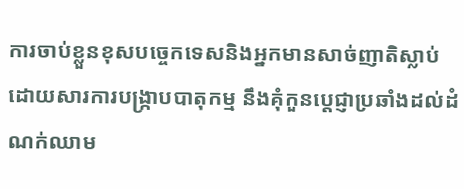ការចាប់ខ្លួនខុសបច្ចេកទេសនិងអ្នកមានសាច់ញាតិស្លាប់ដោយសារការបង្ក្រាបបាតុកម្ម នឹងគុំកួនបេ្តជ្ញាប្រឆាំងដល់ដំណក់ឈាម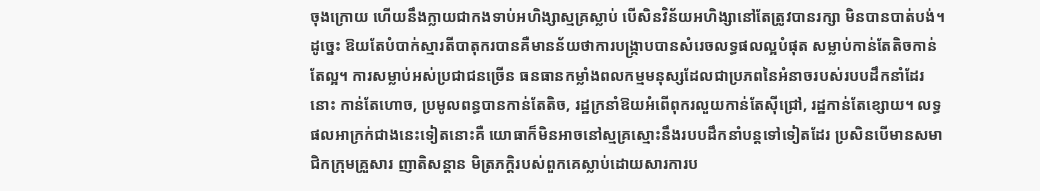ចុងក្រោយ ហើយនឹងក្លាយជាកងទាប់អហិង្សាស្មគ្រស្លាប់ បើសិនវិន័យអហិង្សានៅតែត្រូវបានរក្សា មិនបានបាត់បង់។ ដូច្នេះ ឱយតែបំបាក់ស្មារតីបាតុករបានគឺមានន័យថាការបង្ក្រាបបានសំរេចលទ្ធផលល្អបំផុត សម្លាប់កាន់តែតិចកាន់តែល្អ។ ការសម្លាប់អស់ប្រជាជនច្រើន ធនធានកម្លាំងពលកម្មមនុស្សដែលជាប្រភពនៃអំនាចរបស់របបដឹកនាំដែរនោះ កាន់តែហោច, ប្រមូលពន្ធបានកាន់តែតិច, រដ្ឋក្រនាំឱយអំពើពុករលួយកាន់តែស៊ីជ្រៅ, រដ្ឋកាន់តែខ្សោយ។ លទ្ធផលអាក្រក់ជាងនេះទៀតនោះគឺ យោធាក៏មិនអាចនៅស្មគ្រស្មោះនឹងរបបដឹកនាំបន្តទៅទៀតដែរ ប្រសិនបើមានសមាជិកក្រុមគ្រួសារ ញាតិសន្តាន មិត្រភក្តិរបស់ពួកគេស្លាប់ដោយសារការប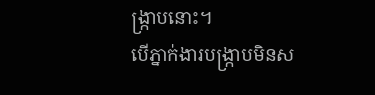ង្ក្រាបនោះ។
បើភ្នាក់ងារបង្ក្រាបមិនស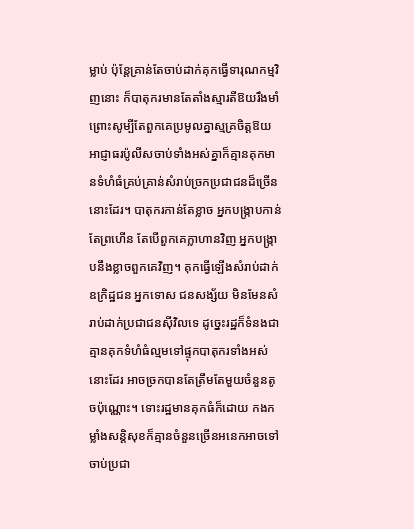ម្លាប់ ប៉ុន្តែគ្រាន់តែចាប់ដាក់គុកធ្វើទារុណកម្មវិញនោះ ក៏បាតុករមានតែតាំងស្មារតីឱយរឹងមាំ ព្រោះសូម្បីតែពួកគេប្រមូលគ្នាស្មគ្រចិត្តឱយអាជ្ញាធរប៉ូលីសចាប់ទាំងអស់គ្នាក៏គ្មានគុកមានទំហំធំគ្រប់គ្រាន់សំរាប់ច្រកប្រជាជនដ៏ច្រើននោះដែរ។ បាតុករកាន់តែខ្លាច អ្នកបង្ក្រាបកាន់តែព្រហើន តែបើពួកគេក្លាហានវិញ អ្នកបង្ក្រាបនឹងខ្លាចពួកគេវិញ។ គុកធ្វើឡើងសំរាប់ដាក់ឧក្រិដ្ឋជន អ្នកទោស ជនសង្ស័យ មិនមែនសំរាប់ដាក់ប្រជាជនស៊ីវិលទេ ដូច្នេះរដ្ឋក៏ទំនងជាគ្មានគុកទំហំធំល្មមទៅផ្ទុកបាតុករទាំងអស់នោះដែរ អាចច្រកបានតែត្រឹមតែមួយចំនួនតូចប៉ុណ្ណោះ។ ទោះរដ្ឋមានគុកធំក៏ដោយ កងកម្លាំងសន្តិសុខក៏គ្មានចំនួនច្រើនអនេកអាចទៅចាប់ប្រជា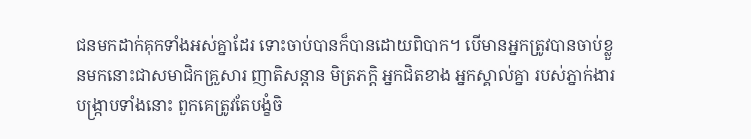ជនមកដាក់គុកទាំងអស់គ្នាដែរ ទោះចាប់បានក៏បានដោយពិបាក។ បើមានអ្នកត្រូវបានចាប់ខ្លួនមកនោះជាសមាជិកគ្រួសារ ញាតិសន្តាន មិត្រភក្តិ អ្នកជិតខាង អ្នកស្គាល់គ្នា របស់ភ្នាក់ងារបង្ក្រាបទាំងនោះ ពួកគេត្រូវតែបង្ខំចិ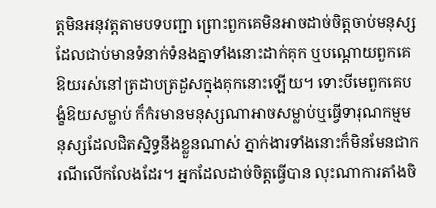ត្តមិនអនុវត្តតាមបទបញ្ជា ព្រោះពួកគេមិនអាចដាច់ចិត្តចាប់មនុស្សដែលជាប់មានទំនាក់ទំនងគ្នាទាំងនោះដាក់គុក ឬបណ្តោយពួកគេឱយរស់នៅត្រដាបត្រដួសក្នុងគុកនោះឡើយ។ ទោះបីមេពួកគេបង្ខំឱយសម្លាប់ ក៏កំរមានមនុស្សណាអាចសម្លាប់ឬធ្វើទារុណកម្មមនុស្សដែលជិតស្និទ្ធនឹងខ្លួនណាស់ ភ្នាក់ងារទាំងនោះក៏មិនមែនជាករណីលើកលែងដែរ។ អ្នកដែលដាច់ចិត្តធ្វើបាន លុះណាការតាំងចិ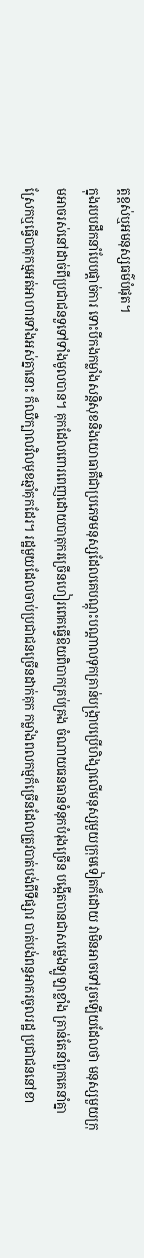ត្តខ្ពស់ឬអមនុស្សធម៌បំផុត។
ក្នុងរបបដឹកនាំបែបផ្តាច់ការ ទោះបីកងកម្លាំងសន្តិសុខនិងយោធាគឺជាប្រភេទមនុស្សដែលគេបណ្តុះបណ្តាលទុកគ្រាន់បង្រ្កាបប្រើហិង្សាលើមនុស្សមួយក្រុមទៀតក៏ដោយ វាមិនអាចទៅរួចឡើយដែលថា មនុស្សមួយក្រុមអាចរស់នៅដាច់ពីប្រជាជនទួទៅទាំងមូលបាន។ គុកដែលពោរពេញដោយបាតុករច្រើនហៀរពេគធ្វើឱយពិបាកគ្រប់គ្រង ចំណាយធនធានទំនុកបំរុងច្រើន បង្កើតបានជាសម្លេងឡូឡាខ្លាំង គ្រាន់តែនាំពួកគេនាំគ្នាស្រែកឬធ្វើបាតុកម្មអត់អាហារទាំងអស់គ្នានោះ ក៏ឈឺក្បាលវិលមុខឆ្មាំគុកដែរ។ រដ្ឋមួយដែលចាប់ប្រជាជនច្រើនដាក់គុក កម្លាំងពលកម្មក៏ច្រើនដែលត្រូវបាត់បង់ពីទីផ្សារ បាត់បង់ពន្ធអាករចូលរដ្ឋ ប្រជាជននៅខា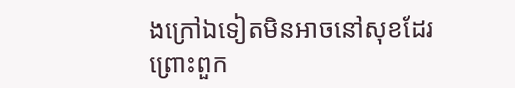ងក្រៅឯទៀតមិនអាចនៅសុខដែរ ព្រោះពួក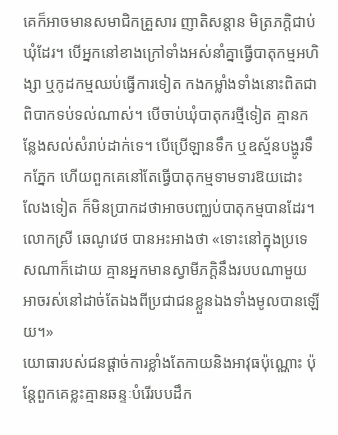គេក៏អាចមានសមាជិកគ្រួសារ ញាតិសន្តាន មិត្រភក្តិជាប់ឃុំដែរ។ បើអ្នកនៅខាងក្រៅទាំងអស់នាំគ្នាធ្វើបាតុកម្មអហិង្សា ឬកូដកម្មឈប់ធ្វើការទៀត កងកម្លាំងទាំងនោះពិតជាពិបាកទប់ទល់ណាស់។ បើចាប់ឃុំបាតុករថ្មីទៀត គ្មានកន្លែងសល់សំរាប់ដាក់ទេ។ បើប្រើឡានទឹក ឬឧស្ម័នបង្ហូរទឹកភ្នែក ហើយពួកគេនៅតែធ្វើបាតុកម្មទាមទារឱយដោះលែងទៀត ក៏មិនប្រាកដថាអាចបញ្ឈប់បាតុកម្មបានដែរ។ លោកស្រី ឆេណូវេថ បានអះអាងថា «ទោះនៅក្នុងប្រទេសណាក៏ដោយ គ្មានអ្នកមានស្វាមីភក្តិនឹងរបបណាមួយអាចរស់នៅដាច់តែឯងពីប្រជាជនខ្លួនឯងទាំងមូលបានឡើយ។»
យោធារបស់ជនផ្តាច់ការខ្លាំងតែកាយនិងអាវុធប៉ុណ្ណោះ ប៉ុន្តែពួកគេខ្លះគ្មានឆន្ទៈបំរើរបបដឹក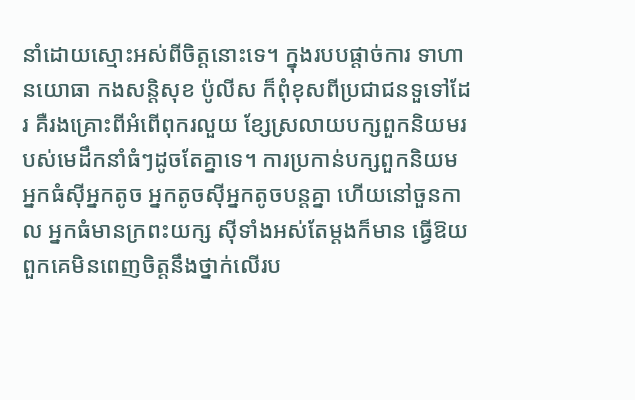នាំដោយស្មោះអស់ពីចិត្តនោះទេ។ ក្នុងរបបផ្តាច់ការ ទាហានយោធា កងសន្តិសុខ ប៉ូលីស ក៏ពុំខុសពីប្រជាជនទួទៅដែរ គឺរងគ្រោះពីអំពើពុករលួយ ខ្សែស្រលាយបក្សពួកនិយមរបស់មេដឹកនាំធំៗដូចតែគ្នាទេ។ ការប្រកាន់បក្សពួកនិយម អ្នកធំស៊ីអ្នកតូច អ្នកតូចស៊ីអ្នកតូចបន្តគ្នា ហើយនៅចួនកាល អ្នកធំមានក្រពះយក្ស ស៊ីទាំងអស់តែម្តងក៏មាន ធ្វើឱយពួកគេមិនពេញចិត្តនឹងថ្នាក់លើរប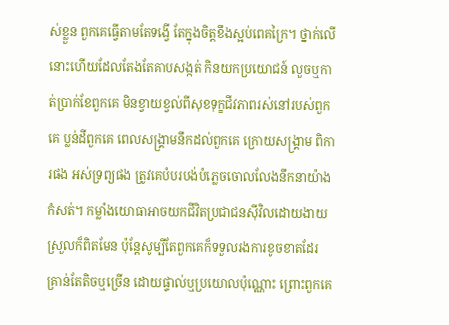ស់ខ្លួន ពួកគេធ្វើតាមតែទង្វើ តែក្នុងចិត្តខឹងស្អប់ពេគក្រៃ។ ថ្នាក់លើនោះហើយដែលតែងតែគាបសង្កត់ កិនយកប្រយោជន៍ លួចឬកាត់ប្រាក់ខែពួកគេ មិនខ្វាយខ្វល់ពីសុខទុក្ខជីវភាពរស់នៅរបស់ពួកគេ ប្លន់ដីពួកគេ ពេលសង្គ្រាមនឹកដល់ពួកគេ ក្រោយសង្គ្រាម ពិការផង អស់ទ្រព្យផង ត្រូវគេបំបរបង់បំភ្លេចចោលលែងនឹកនាយ៉ាងកំសត់។ កម្លាំងយោធាអាចយកជីវិតប្រជាជនស៊ីវិលដោយងាយស្រួលក៏ពិតមែន ប៉ុន្តែសូម្បីតែពួកគេក៏ទទួលរងការខូចខាតដែរ គ្រាន់តែតិចឬច្រើន ដោយផ្ទាល់ឬប្រយោលប៉ុណ្ណោះ ព្រោះពួកគេ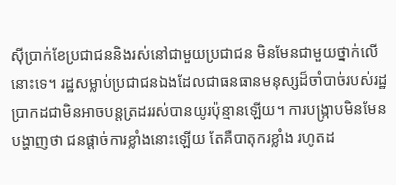ស៊ីប្រាក់ខែប្រជាជននិងរស់នៅជាមួយប្រជាជន មិនមែនជាមួយថ្នាក់លើនោះទេ។ រដ្ឋសម្លាប់ប្រជាជនឯងដែលជាធនធានមនុស្សដ៏ចាំបាច់របស់រដ្ឋប្រាកដជាមិនអាចបន្តត្រដររស់បានយូរប៉ុន្មានឡើយ។ ការបង្រ្កាបមិនមែនបង្ហាញថា ជនផ្តាច់ការខ្លាំងនោះឡើយ តែគឺបាតុករខ្លាំង រហូតដ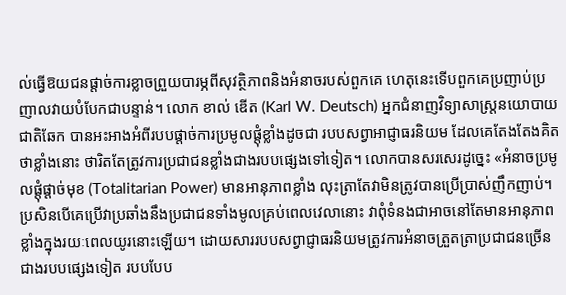ល់ធ្វើឱយជនផ្តាច់ការខ្លាចព្រួយបារម្ភពីសុវត្ថិភាពនិងអំនាចរបស់ពួកគេ ហេតុនេះទើបពួកគេប្រញាប់ប្រញាលវាយបំបែកជាបន្ទាន់។ លោក ខាល់ ឌើត (Karl W. Deutsch) អ្នកជំនាញវិទ្យាសាស្ត្រនយោបាយជាតិឆែក បានអះអាងអំពីរបបផ្តាច់ការប្រមូលផ្តុំខ្លាំងដូចជា របបសព្វាអាជ្ញាធរនិយម ដែលគេតែងតែងគិតថាខ្លាំងនោះ ថារិតតែត្រូវការប្រជាជនខ្លាំងជាងរបបផ្សេងទៅទៀត។ លោកបានសរសេរដូច្នេះ «អំនាចប្រមូលផ្តុំផ្ដាច់មុខ (Totalitarian Power) មានអានុភាពខ្លាំង លុះត្រាតែវាមិនត្រូវបានប្រើប្រាស់ញឹកញាប់។ ប្រសិនបើគេប្រើវាប្រឆាំងនឹងប្រជាជនទាំងមូលគ្រប់ពេលវេលានោះ វាពុំទំនងជាអាចនៅតែមានអានុភាពខ្លាំងក្នុងរយៈពេលយូរនោះឡើយ។ ដោយសាររបបសព្វាជ្ញាធរនិយមត្រូវការអំនាចត្រួតត្រាប្រជាជនច្រើនជាងរបបផ្សេងទៀត របបបែប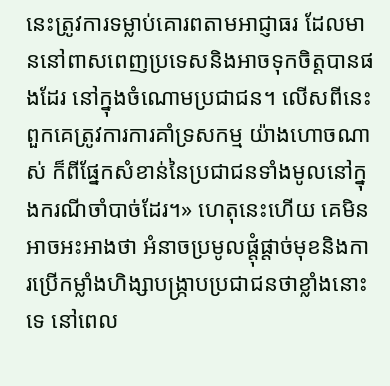នេះត្រូវការទម្លាប់គោរពតាមអាជ្ញាធរ ដែលមាននៅពាសពេញប្រទេសនិងអាចទុកចិត្តបានផងដែរ នៅក្នុងចំណោមប្រជាជន។ លើសពីនេះ ពួកគេត្រូវការការគាំទ្រសកម្ម យ៉ាងហោចណាស់ ក៏ពីផ្នែកសំខាន់នៃប្រជាជនទាំងមូលនៅក្នុងករណីចាំបាច់ដែរ។» ហេតុនេះហើយ គេមិនអាចអះអាងថា អំនាចប្រមូលផ្តុំផ្តាច់មុខនិងការប្រើកម្លាំងហិង្សាបង្ក្រាបប្រជាជនថាខ្លាំងនោះទេ នៅពេល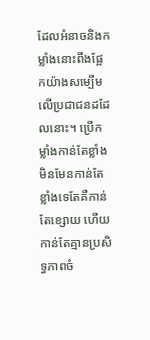ដែលអំនាចនិងកម្លាំងនោះពឹងផ្អែកយ៉ាងសម្បើមលើប្រជាជនដដែលនោះ។ ប្រើកម្លាំងកាន់តែខ្លាំង មិនមែនកាន់តែខ្លាំងទេតែគឺកាន់តែខ្សោយ ហើយកាន់តែគ្មានប្រសិទ្ធភាពចំ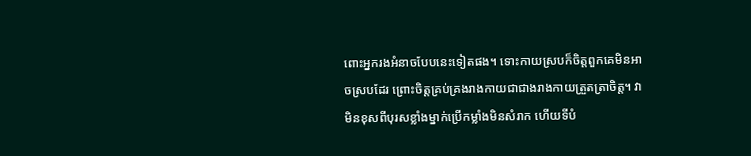ពោះអ្នករងអំនាចបែបនេះទៀតផង។ ទោះកាយស្របក៏ចិត្តពួកគេមិនអាចស្របដែរ ព្រោះចិត្តគ្រប់គ្រងរាងកាយជាជាងរាងកាយត្រួតត្រាចិត្ត។ វាមិនខុសពីបុរសខ្លាំងម្នាក់ប្រើកម្លាំងមិនសំរាក ហើយទីបំ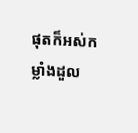ផុតក៏អស់កម្លាំងដួល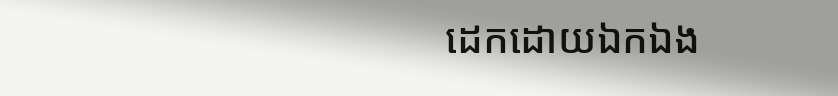ដេកដោយឯកឯង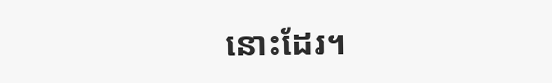នោះដែរ។